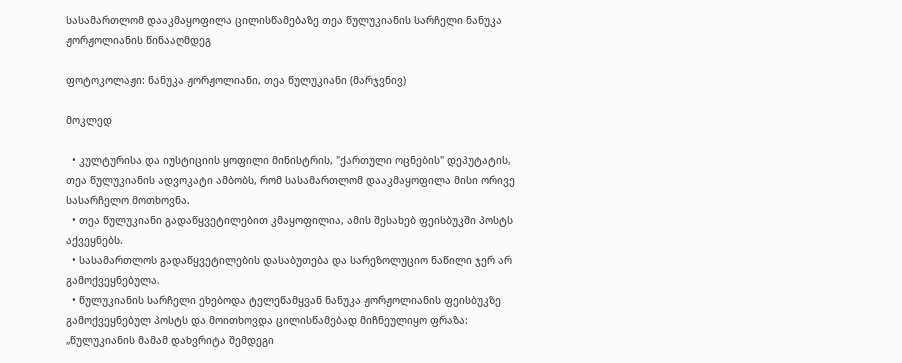სასამართლომ დააკმაყოფილა ცილისწამებაზე თეა წულუკიანის სარჩელი ნანუკა ჟორჟოლიანის წინააღმდეგ

ფოტოკოლაჟი: ნანუკა ჟორჟოლიანი, თეა წულუკიანი (მარჯვნივ)

მოკლედ

  • კულტურისა და იუსტიციის ყოფილი მინისტრის, "ქართული ოცნების" დეპუტატის, თეა წულუკიანის ადვოკატი ამბობს, რომ სასამართლომ დააკმაყოფილა მისი ორივე სასარჩელო მოთხოვნა.
  • თეა წულუკიანი გადაწყვეტილებით კმაყოფილია, ამის შესახებ ფეისბუკში პოსტს აქვეყნებს.
  • სასამართლოს გადაწყვეტილების დასაბუთება და სარეზოლუციო ნაწილი ჯერ არ გამოქვეყნებულა.
  • წულუკიანის სარჩელი ეხებოდა ტელეწამყვან ნანუკა ჟორჟოლიანის ფეისბუკზე გამოქვეყნებულ პოსტს და მოითხოვდა ცილისწამებად მიჩნეულიყო ფრაზა: „წულუკიანის მამამ დახვრიტა შემდეგი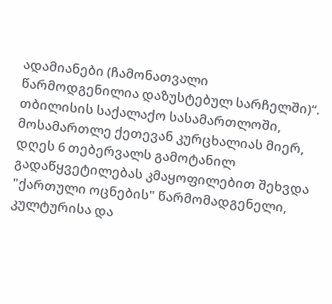ადამიანები (ჩამონათვალი წარმოდგენილია დაზუსტებულ სარჩელში)“.
თბილისის საქალაქო სასამართლოში, მოსამართლე ქეთევან კურცხალიას მიერ, დღეს 6 თებერვალს გამოტანილ გადაწყვეტილებას კმაყოფილებით შეხვდა "ქართული ოცნების" წარმომადგენელი, კულტურისა და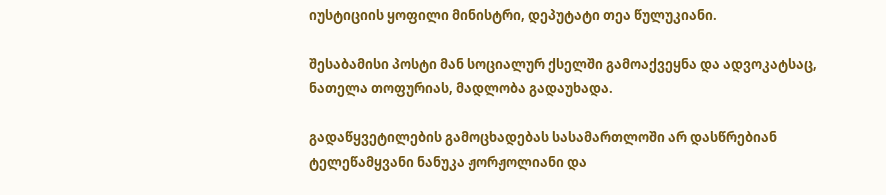იუსტიციის ყოფილი მინისტრი, დეპუტატი თეა წულუკიანი.

შესაბამისი პოსტი მან სოციალურ ქსელში გამოაქვეყნა და ადვოკატსაც, ნათელა თოფურიას, მადლობა გადაუხადა.

გადაწყვეტილების გამოცხადებას სასამართლოში არ დასწრებიან ტელეწამყვანი ნანუკა ჟორჟოლიანი და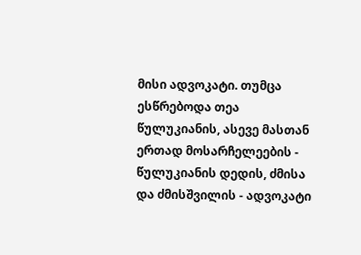მისი ადვოკატი. თუმცა ესწრებოდა თეა წულუკიანის, ასევე მასთან ერთად მოსარჩელეების - წულუკიანის დედის, ძმისა და ძმისშვილის - ადვოკატი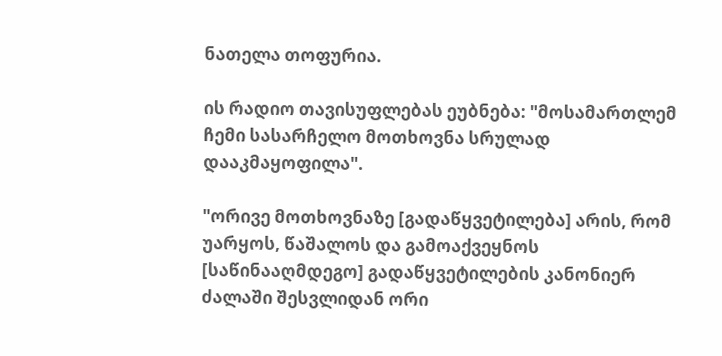ნათელა თოფურია.

ის რადიო თავისუფლებას ეუბნება: "მოსამართლემ ჩემი სასარჩელო მოთხოვნა სრულად დააკმაყოფილა".

"ორივე მოთხოვნაზე [გადაწყვეტილება] არის, რომ უარყოს, წაშალოს და გამოაქვეყნოს [საწინააღმდეგო] გადაწყვეტილების კანონიერ ძალაში შესვლიდან ორი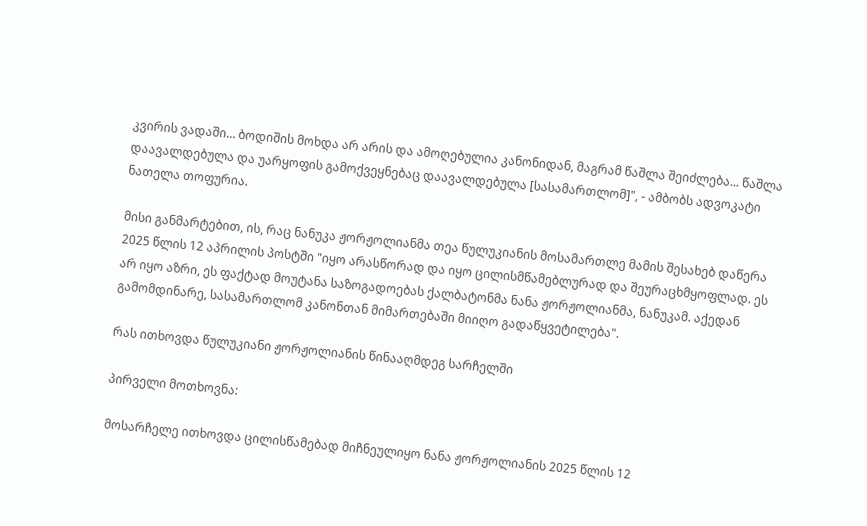კვირის ვადაში… ბოდიშის მოხდა არ არის და ამოღებულია კანონიდან, მაგრამ წაშლა შეიძლება... წაშლა დაავალდებულა და უარყოფის გამოქვეყნებაც დაავალდებულა [სასამართლომ]", - ამბობს ადვოკატი ნათელა თოფურია.

მისი განმარტებით, ის, რაც ნანუკა ჟორჟოლიანმა თეა წულუკიანის მოსამართლე მამის შესახებ დაწერა 2025 წლის 12 აპრილის პოსტში "იყო არასწორად და იყო ცილისმწამებლურად და შეურაცხმყოფლად. ეს არ იყო აზრი, ეს ფაქტად მოუტანა საზოგადოებას ქალბატონმა ნანა ჟორჟოლიანმა, ნანუკამ. აქედან გამომდინარე, სასამართლომ კანონთან მიმართებაში მიიღო გადაწყვეტილება".

რას ითხოვდა წულუკიანი ჟორჟოლიანის წინააღმდეგ სარჩელში

პირველი მოთხოვნა:

მოსარჩელე ითხოვდა ცილისწამებად მიჩნეულიყო ნანა ჟორჟოლიანის 2025 წლის 12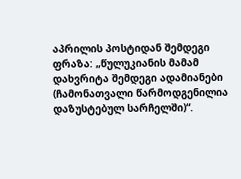აპრილის პოსტიდან შემდეგი ფრაზა: „წულუკიანის მამამ დახვრიტა შემდეგი ადამიანები (ჩამონათვალი წარმოდგენილია დაზუსტებულ სარჩელში)“.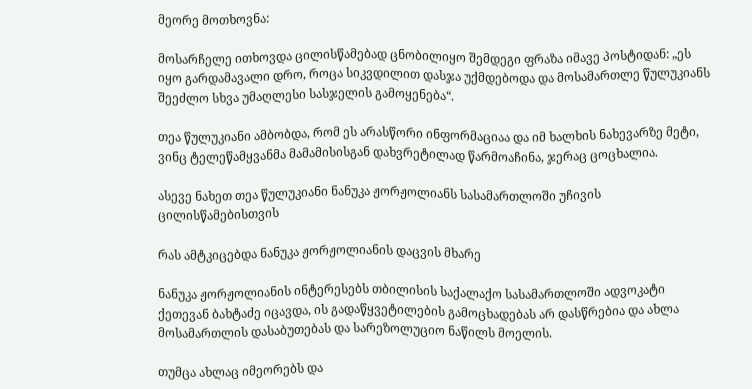მეორე მოთხოვნა:

მოსარჩელე ითხოვდა ცილისწამებად ცნობილიყო შემდეგი ფრაზა იმავე პოსტიდან: „ეს იყო გარდამავალი დრო, როცა სიკვდილით დასჯა უქმდებოდა და მოსამართლე წულუკიანს შეეძლო სხვა უმაღლესი სასჯელის გამოყენება“.

თეა წულუკიანი ამბობდა, რომ ეს არასწორი ინფორმაციაა და იმ ხალხის ნახევარზე მეტი, ვინც ტელეწამყვანმა მამამისისგან დახვრეტილად წარმოაჩინა, ჯერაც ცოცხალია.

ასევე ნახეთ თეა წულუკიანი ნანუკა ჟორჟოლიანს სასამართლოში უჩივის ცილისწამებისთვის

რას ამტკიცებდა ნანუკა ჟორჟოლიანის დაცვის მხარე

ნანუკა ჟორჟოლიანის ინტერესებს თბილისის საქალაქო სასამართლოში ადვოკატი ქეთევან ბახტაძე იცავდა, ის გადაწყვეტილების გამოცხადებას არ დასწრებია და ახლა მოსამართლის დასაბუთებას და სარეზოლუციო ნაწილს მოელის.

თუმცა ახლაც იმეორებს და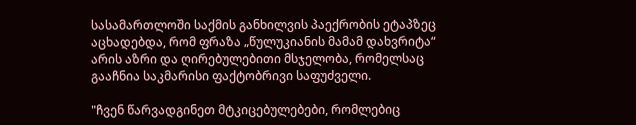სასამართლოში საქმის განხილვის პაექრობის ეტაპზეც აცხადებდა, რომ ფრაზა „წულუკიანის მამამ დახვრიტა“ არის აზრი და ღირებულებითი მსჯელობა, რომელსაც გააჩნია საკმარისი ფაქტობრივი საფუძველი.

"ჩვენ წარვადგინეთ მტკიცებულებები, რომლებიც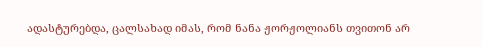ადასტურებდა, ცალსახად იმას, რომ ნანა ჟორჟოლიანს თვითონ არ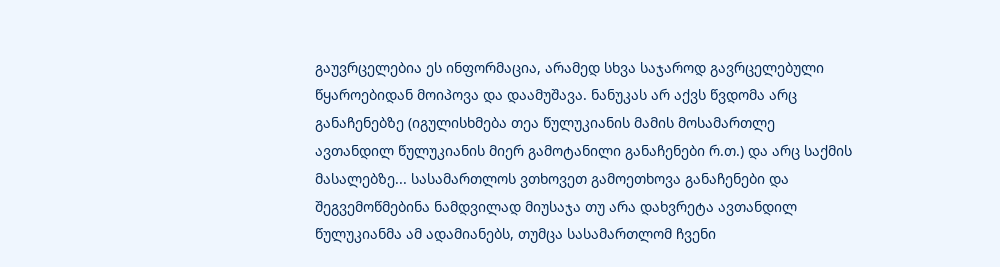გაუვრცელებია ეს ინფორმაცია, არამედ სხვა საჯაროდ გავრცელებული წყაროებიდან მოიპოვა და დაამუშავა. ნანუკას არ აქვს წვდომა არც განაჩენებზე (იგულისხმება თეა წულუკიანის მამის მოსამართლე ავთანდილ წულუკიანის მიერ გამოტანილი განაჩენები რ.თ.) და არც საქმის მასალებზე... სასამართლოს ვთხოვეთ გამოეთხოვა განაჩენები და შეგვემოწმებინა ნამდვილად მიუსაჯა თუ არა დახვრეტა ავთანდილ წულუკიანმა ამ ადამიანებს, თუმცა სასამართლომ ჩვენი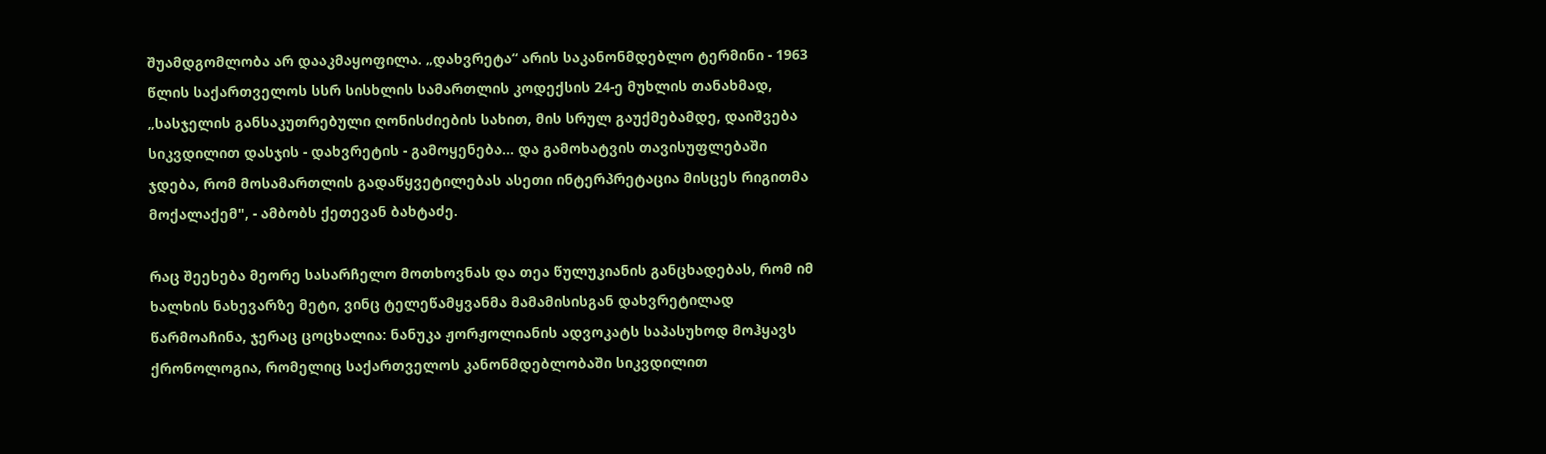შუამდგომლობა არ დააკმაყოფილა. „დახვრეტა“ არის საკანონმდებლო ტერმინი - 1963 წლის საქართველოს სსრ სისხლის სამართლის კოდექსის 24-ე მუხლის თანახმად, „სასჯელის განსაკუთრებული ღონისძიების სახით, მის სრულ გაუქმებამდე, დაიშვება სიკვდილით დასჯის - დახვრეტის - გამოყენება... და გამოხატვის თავისუფლებაში ჯდება, რომ მოსამართლის გადაწყვეტილებას ასეთი ინტერპრეტაცია მისცეს რიგითმა მოქალაქემ", - ამბობს ქეთევან ბახტაძე.

რაც შეეხება მეორე სასარჩელო მოთხოვნას და თეა წულუკიანის განცხადებას, რომ იმ ხალხის ნახევარზე მეტი, ვინც ტელეწამყვანმა მამამისისგან დახვრეტილად წარმოაჩინა, ჯერაც ცოცხალია: ნანუკა ჟორჟოლიანის ადვოკატს საპასუხოდ მოჰყავს ქრონოლოგია, რომელიც საქართველოს კანონმდებლობაში სიკვდილით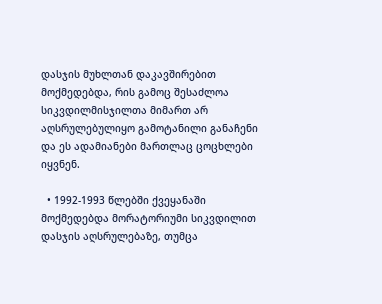დასჯის მუხლთან დაკავშირებით მოქმედებდა, რის გამოც შესაძლოა სიკვდილმისჯილთა მიმართ არ აღსრულებულიყო გამოტანილი განაჩენი და ეს ადამიანები მართლაც ცოცხლები იყვნენ.

  • 1992-1993 წლებში ქვეყანაში მოქმედებდა მორატორიუმი სიკვდილით დასჯის აღსრულებაზე, თუმცა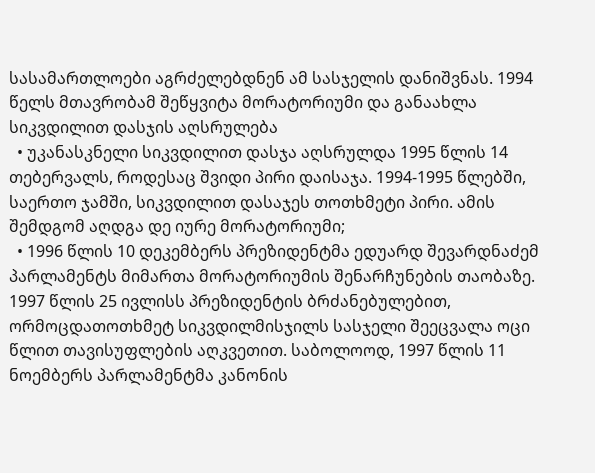სასამართლოები აგრძელებდნენ ამ სასჯელის დანიშვნას. 1994 წელს მთავრობამ შეწყვიტა მორატორიუმი და განაახლა სიკვდილით დასჯის აღსრულება
  • უკანასკნელი სიკვდილით დასჯა აღსრულდა 1995 წლის 14 თებერვალს, როდესაც შვიდი პირი დაისაჯა. 1994-1995 წლებში, საერთო ჯამში, სიკვდილით დასაჯეს თოთხმეტი პირი. ამის შემდგომ აღდგა დე იურე მორატორიუმი;
  • 1996 წლის 10 დეკემბერს პრეზიდენტმა ედუარდ შევარდნაძემ პარლამენტს მიმართა მორატორიუმის შენარჩუნების თაობაზე. 1997 წლის 25 ივლისს პრეზიდენტის ბრძანებულებით, ორმოცდათოთხმეტ სიკვდილმისჯილს სასჯელი შეეცვალა ოცი წლით თავისუფლების აღკვეთით. საბოლოოდ, 1997 წლის 11 ნოემბერს პარლამენტმა კანონის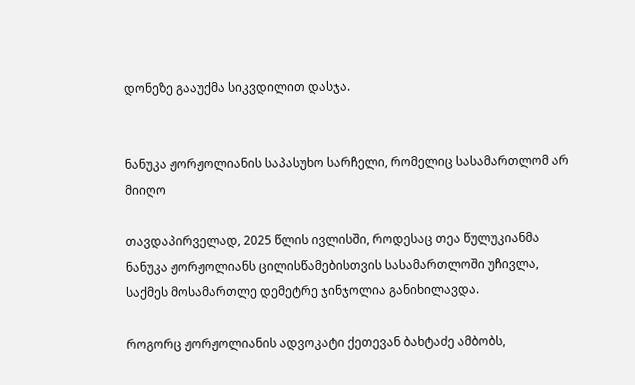დონეზე გააუქმა სიკვდილით დასჯა.


ნანუკა ჟორჟოლიანის საპასუხო სარჩელი, რომელიც სასამართლომ არ მიიღო

თავდაპირველად, 2025 წლის ივლისში, როდესაც თეა წულუკიანმა ნანუკა ჟორჟოლიანს ცილისწამებისთვის სასამართლოში უჩივლა, საქმეს მოსამართლე დემეტრე ჯინჯოლია განიხილავდა.

როგორც ჟორჟოლიანის ადვოკატი ქეთევან ბახტაძე ამბობს,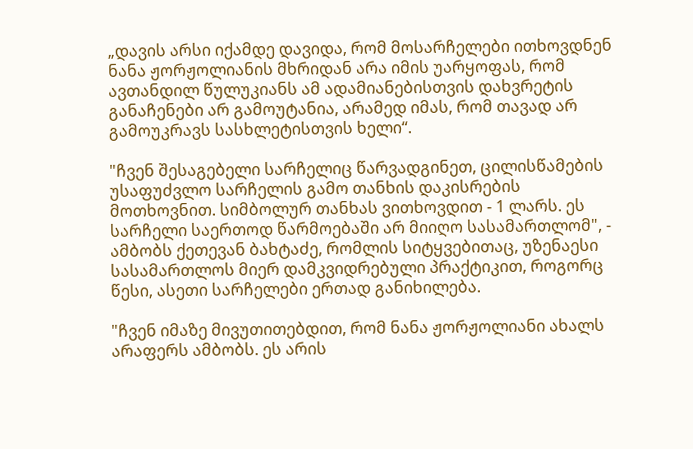„დავის არსი იქამდე დავიდა, რომ მოსარჩელები ითხოვდნენ ნანა ჟორჟოლიანის მხრიდან არა იმის უარყოფას, რომ ავთანდილ წულუკიანს ამ ადამიანებისთვის დახვრეტის განაჩენები არ გამოუტანია, არამედ იმას, რომ თავად არ გამოუკრავს სასხლეტისთვის ხელი“.

"ჩვენ შესაგებელი სარჩელიც წარვადგინეთ, ცილისწამების უსაფუძვლო სარჩელის გამო თანხის დაკისრების მოთხოვნით. სიმბოლურ თანხას ვითხოვდით - 1 ლარს. ეს სარჩელი საერთოდ წარმოებაში არ მიიღო სასამართლომ", - ამბობს ქეთევან ბახტაძე, რომლის სიტყვებითაც, უზენაესი სასამართლოს მიერ დამკვიდრებული პრაქტიკით, როგორც წესი, ასეთი სარჩელები ერთად განიხილება.

"ჩვენ იმაზე მივუთითებდით, რომ ნანა ჟორჟოლიანი ახალს არაფერს ამბობს. ეს არის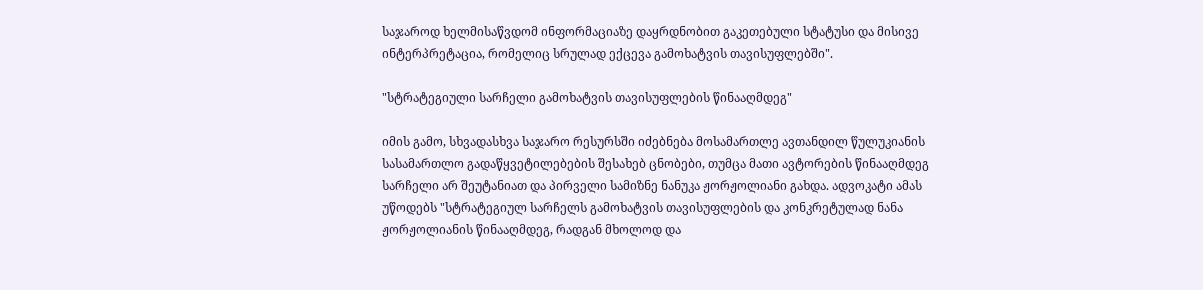საჯაროდ ხელმისაწვდომ ინფორმაციაზე დაყრდნობით გაკეთებული სტატუსი და მისივე ინტერპრეტაცია, რომელიც სრულად ექცევა გამოხატვის თავისუფლებში".

"სტრატეგიული სარჩელი გამოხატვის თავისუფლების წინააღმდეგ"

იმის გამო, სხვადასხვა საჯარო რესურსში იძებნება მოსამართლე ავთანდილ წულუკიანის სასამართლო გადაწყვეტილებების შესახებ ცნობები, თუმცა მათი ავტორების წინააღმდეგ სარჩელი არ შეუტანიათ და პირველი სამიზნე ნანუკა ჟორჟოლიანი გახდა. ადვოკატი ამას უწოდებს "სტრატეგიულ სარჩელს გამოხატვის თავისუფლების და კონკრეტულად ნანა ჟორჟოლიანის წინააღმდეგ, რადგან მხოლოდ და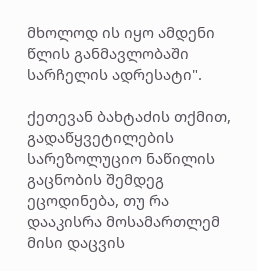მხოლოდ ის იყო ამდენი წლის განმავლობაში სარჩელის ადრესატი".

ქეთევან ბახტაძის თქმით, გადაწყვეტილების სარეზოლუციო ნაწილის გაცნობის შემდეგ ეცოდინება, თუ რა დააკისრა მოსამართლემ მისი დაცვის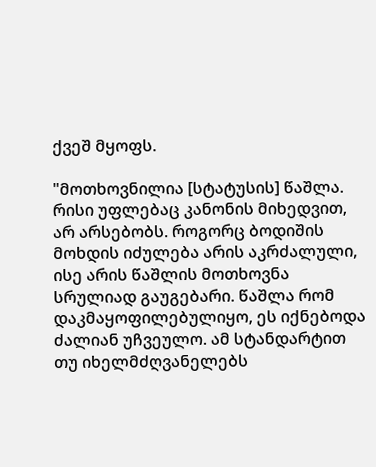ქვეშ მყოფს.

"მოთხოვნილია [სტატუსის] წაშლა. რისი უფლებაც კანონის მიხედვით, არ არსებობს. როგორც ბოდიშის მოხდის იძულება არის აკრძალული, ისე არის წაშლის მოთხოვნა სრულიად გაუგებარი. წაშლა რომ დაკმაყოფილებულიყო, ეს იქნებოდა ძალიან უჩვეულო. ამ სტანდარტით თუ იხელმძღვანელებს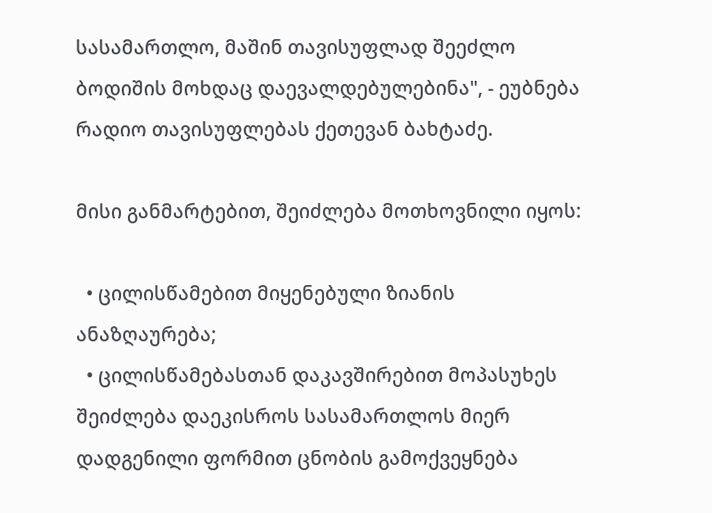სასამართლო, მაშინ თავისუფლად შეეძლო ბოდიშის მოხდაც დაევალდებულებინა", - ეუბნება რადიო თავისუფლებას ქეთევან ბახტაძე.

მისი განმარტებით, შეიძლება მოთხოვნილი იყოს:

  • ცილისწამებით მიყენებული ზიანის ანაზღაურება;
  • ცილისწამებასთან დაკავშირებით მოპასუხეს შეიძლება დაეკისროს სასამართლოს მიერ დადგენილი ფორმით ცნობის გამოქვეყნება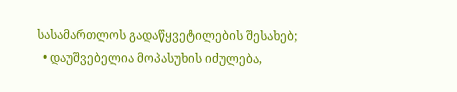სასამართლოს გადაწყვეტილების შესახებ;
  • დაუშვებელია მოპასუხის იძულება,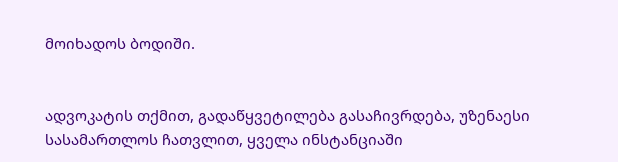მოიხადოს ბოდიში.


ადვოკატის თქმით, გადაწყვეტილება გასაჩივრდება, უზენაესი სასამართლოს ჩათვლით, ყველა ინსტანციაში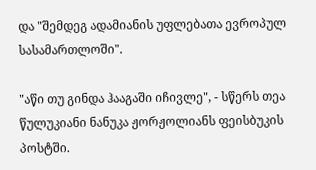და "შემდეგ ადამიანის უფლებათა ევროპულ სასამართლოში".

"აწი თუ გინდა ჰააგაში იჩივლე", - სწერს თეა წულუკიანი ნანუკა ჟორჟოლიანს ფეისბუკის პოსტში.